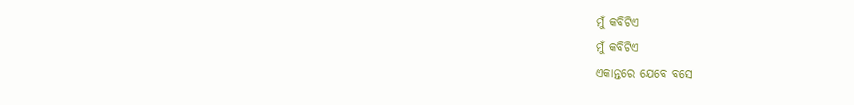ମୁଁ କବିଟିଏ
ମୁଁ କବିଟିଏ
ଏକାନ୍ତରେ ଯେବେ ବସେ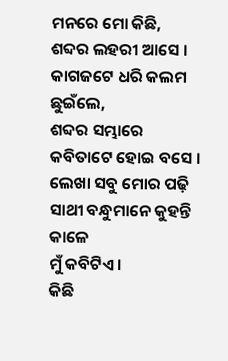ମନରେ ମୋ କିଛି,
ଶବ୍ଦର ଲହରୀ ଆସେ ।
କାଗଜଟେ ଧରି କଲମ ଛୁଇଁଲେ,
ଶବ୍ଦର ସମ୍ଭାରେ
କବିତାଟେ ହୋଇ ବସେ ।
ଲେଖା ସବୁ ମୋର ପଢ଼ି
ସାଥୀ ବନ୍ଧୁମାନେ କୁହନ୍ତି କାଳେ
ମୁଁ କବିଟିଏ ।
କିଛି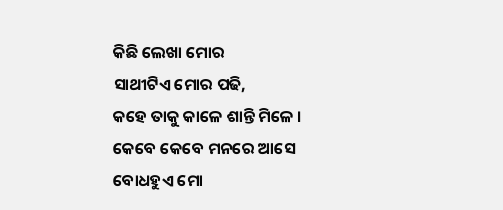କିଛି ଲେଖା ମୋର
ସାଥୀଟିଏ ମୋର ପଢି,
କହେ ତାକୁ କାଳେ ଶାନ୍ତି ମିଳେ ।
କେବେ କେବେ ମନରେ ଆସେ
ବୋଧହୁଏ ମୋ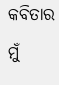କବିତାର
ମୁଁ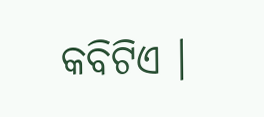କବିଟିଏ ।